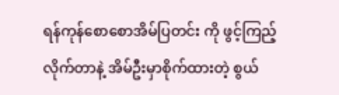ရန်ကုန်စောစောအိမ်ပြတင်း ကို ဖွင့်ကြည့်လိုက်တာနဲ့ အိမ်ဦးမှာစိုက်ထားတဲ့ စွယ်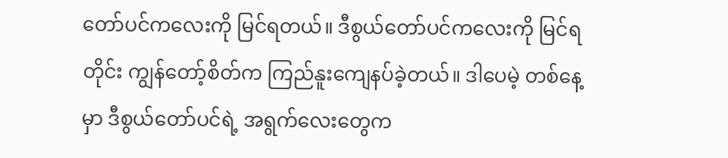တော်ပင်ကလေးကို မြင်ရတယ်။ ဒီစွယ်တော်ပင်ကလေးကို မြင်ရတိုင်း ကျွန်တော့်စိတ်က ကြည်နူးကျေနပ်ခဲ့တယ်။ ဒါပေမဲ့ တစ်နေ့မှာ ဒီစွယ်တော်ပင်ရဲ့ အရွက်လေးတွေက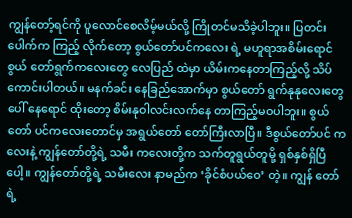ကျွန်တော့်ရင်ကို ပူလောင်စေလိမ့်မယ်လို့ ကြိုတင်မသိခဲ့ပါဘူး။ ပြတင်းပေါက်က ကြည့် လိုက်တော့ စွယ်တော်ပင်ကလေး ရဲ့ မဟူရာအစိမ်းရောင်စွယ် တော်ရွက်ကလေးတွေ လေပြည် ထဲမှာ ယိမ်းကနေတာကြည့်လို့ သိပ်ကောင်းပါတယ်။ မနက်ခင်း နေခြည်အောက်မှာ စွယ်တော် ရွက်နုနုလေးတွေပေါ် နေရောင် ထိုးတော့ စိမ်းနုဝါလင်းလက်နေ တာကြည့်မဝပါဘူး။ စွယ်တော် ပင်ကလေးတောင်မှ အရွယ်တော် တော်ကြီးလာပြီ။ ဒီစွယ်တော်ပင် ကလေးနဲ့ ကျွန်တော်တို့ရဲ့ သမီး ကလေးတို့က သက်တူရွယ်တူမို့ ရှစ်နှစ်ရှိပြီပေါ့။ ကျွန်တော်တို့ရဲ့ သမီးလေး နာမည်က ‘ခိုင်စံပယ်ဝေ’ တဲ့။ ကျွန် တော်ရဲ့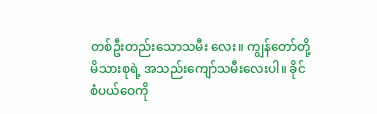တစ်ဦးတည်းသောသမီး လေး။ ကျွန်တော်တို့မိသားစုရဲ့ အသည်းကျော်သမီးလေးပါ။ ခိုင် စံပယ်ဝေကို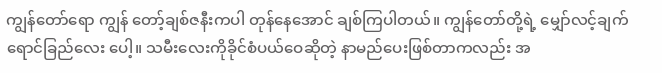ကျွန်တော်ရော ကျွန် တော့်ချစ်ဇနီးကပါ တုန်နေအောင် ချစ်ကြပါတယ်။ ကျွန်တော်တို့ရဲ့ မျှော်လင့်ချက် ရောင်ခြည်လေး ပေါ့။ သမီးလေးကိုခိုင်စံပယ်ဝေဆိုတဲ့ နာမည်ပေးဖြစ်တာကလည်း အ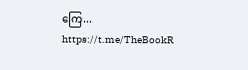ကြေ...
https://t.me/TheBookR